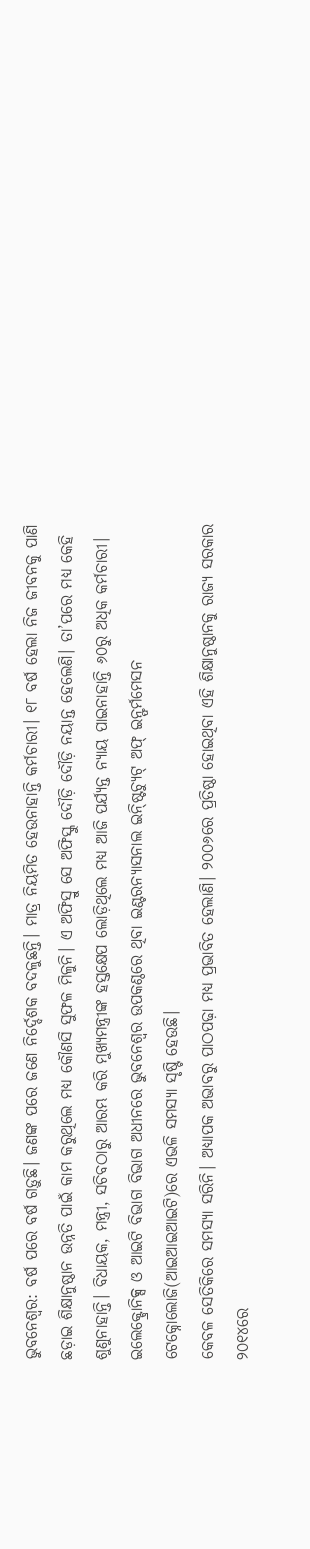ଭୁବନେଶ୍ବର: ବର୍ଷ ପରେ ବର୍ଷ ଗଡ଼ୁଛି। ଜଣଙ୍କ ପରେ ଜଣେ ନିର୍ଦ୍ଦେଶକ ବଦଳୁଛନ୍ତି। ମାତ୍ର ନିୟମିତ ହେଉନାହାନ୍ତି କର୍ମଚାରୀ। ୧୮ ବର୍ଷ ହେଲା ନିଜ ଜୀବନକୁ ପାଣି ଛଡ଼ାଇ ଶିକ୍ଷାନୁଷ୍ଠାନ ଉନ୍ନତି ପାଇଁ କାମ କରୁଥିଲେ ମଧ୍ୟ କୌଣସି ସୁଫଳ ମିଳୁନି। ଏ ଅଫିସ୍ରୁ ସେ ଅଫିସ୍କୁ ଦୌଡ଼ି ଦୌଡ଼ି ନୟାନ୍ତ ହେଲେଣି। ତା’ପରେ ମଧ୍ୟ କେହି ଶୁଣୁନାହାନ୍ତି। ବିଧାୟକ, ମନ୍ତ୍ରୀ, ସଚିବଠାରୁ ଆରମ୍ଭ କରି ମୁଖ୍ୟମନ୍ତ୍ରୀଙ୍କ ହସ୍ତକ୍ଷେପ ଲୋଡ଼ିଥିଲେ ମଧ୍ୟ ଆଜି ପର୍ଯ୍ୟନ୍ତ ନ୍ୟାୟ ପାଇନାହାନ୍ତି ୬୦ରୁ ଅଧିକ କର୍ମଚାରୀ। ଇଲେକ୍ଟ୍ରୋନିକ୍ସ ଓ ଆଇଟି ବିଭାଗ ବିଭାଗ ଅଧୀନରେ ଭୁବନେଶ୍ବର ଉପକଣ୍ଠରେ ଥିବା ଇଣ୍ଟରନ୍ୟାସନାଲ ଇନ୍ଷ୍ଟିଚ୍ୟୁଟ୍ ଅଫ୍ ଇନ୍ଫର୍ମମେସନ ଟେକ୍ନୋଲୋଜି(ଆଇଆଇଆଇଟି)ରେ ଏଭଳି ସମସ୍ୟା ସୃଷ୍ଟି ହେଉଛି।
କେବଳ ସେତିକିରେ ସମସ୍ୟା ସରିନି। ଅଧ୍ୟାପକ ଅଭାବରୁ ପାଠପଢ଼ା ମଧ୍ୟ ପ୍ରଭାବିତ ହେଲାଣି। ୨୦୦୬ରେ ପ୍ରତିଷ୍ଠା ହୋଇଥିବା ଏହି ଶିକ୍ଷାନୁଷ୍ଠାନକୁ ରାଜ୍ୟ ସରକାର ୨୦୧୪ରେ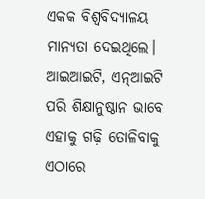ଏକକ ବିଶ୍ବବିଦ୍ୟାଳୟ ମାନ୍ୟତା ଦେଇଥିଲେ। ଆଇଆଇଟି, ଏନ୍ଆଇଟି ପରି ଶିକ୍ଷାନୁଷ୍ଠାନ ଭାବେ ଏହାକୁ ଗଢ଼ି ତୋଳିବାକୁ ଏଠାରେ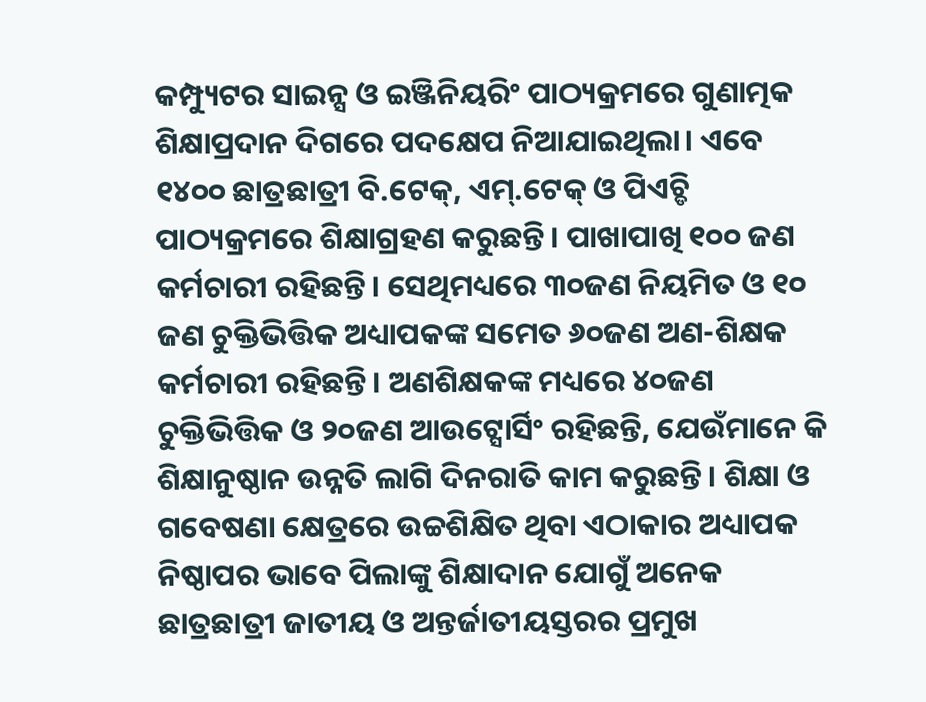କମ୍ପ୍ୟୁଟର ସାଇନ୍ସ ଓ ଇଞ୍ଜିନିୟରିଂ ପାଠ୍ୟକ୍ରମରେ ଗୁଣାତ୍ମକ ଶିକ୍ଷାପ୍ରଦାନ ଦିଗରେ ପଦକ୍ଷେପ ନିଆଯାଇଥିଲା। ଏବେ ୧୪୦୦ ଛାତ୍ରଛାତ୍ରୀ ବି.ଟେକ୍, ଏମ୍.ଟେକ୍ ଓ ପିଏଚ୍ଡି ପାଠ୍ୟକ୍ରମରେ ଶିକ୍ଷାଗ୍ରହଣ କରୁଛନ୍ତି। ପାଖାପାଖି ୧୦୦ ଜଣ କର୍ମଚାରୀ ରହିଛନ୍ତି। ସେଥିମଧ୍ୟରେ ୩୦ଜଣ ନିୟମିତ ଓ ୧୦ ଜଣ ଚୁକ୍ତିଭିତ୍ତିକ ଅଧ୍ୟାପକଙ୍କ ସମେତ ୬୦ଜଣ ଅଣ-ଶିକ୍ଷକ କର୍ମଚାରୀ ରହିଛନ୍ତି। ଅଣଶିକ୍ଷକଙ୍କ ମଧ୍ୟରେ ୪୦ଜଣ ଚୁକ୍ତିଭିତ୍ତିକ ଓ ୨୦ଜଣ ଆଉଟ୍ସୋର୍ସିଂ ରହିଛନ୍ତି, ଯେଉଁମାନେ କି ଶିକ୍ଷାନୁଷ୍ଠାନ ଉନ୍ନତି ଲାଗି ଦିନରାତି କାମ କରୁଛନ୍ତି। ଶିକ୍ଷା ଓ ଗବେଷଣା କ୍ଷେତ୍ରରେ ଉଚ୍ଚଶିକ୍ଷିତ ଥିବା ଏଠାକାର ଅଧ୍ୟାପକ ନିଷ୍ଠାପର ଭାବେ ପିଲାଙ୍କୁ ଶିକ୍ଷାଦାନ ଯୋଗୁଁ ଅନେକ ଛାତ୍ରଛାତ୍ରୀ ଜାତୀୟ ଓ ଅନ୍ତର୍ଜାତୀୟସ୍ତରର ପ୍ରମୁଖ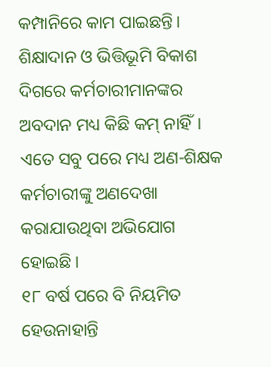କମ୍ପାନିରେ କାମ ପାଇଛନ୍ତି। ଶିକ୍ଷାଦାନ ଓ ଭିତ୍ତିଭୂମି ବିକାଶ ଦିଗରେ କର୍ମଚାରୀମାନଙ୍କର ଅବଦାନ ମଧ୍ୟ କିଛି କମ୍ ନାହିଁ। ଏତେ ସବୁ ପରେ ମଧ୍ୟ ଅଣ-ଶିକ୍ଷକ କର୍ମଚାରୀଙ୍କୁ ଅଣଦେଖା କରାଯାଉଥିବା ଅଭିଯୋଗ ହୋଇଛି।
୧୮ ବର୍ଷ ପରେ ବି ନିୟମିତ ହେଉନାହାନ୍ତି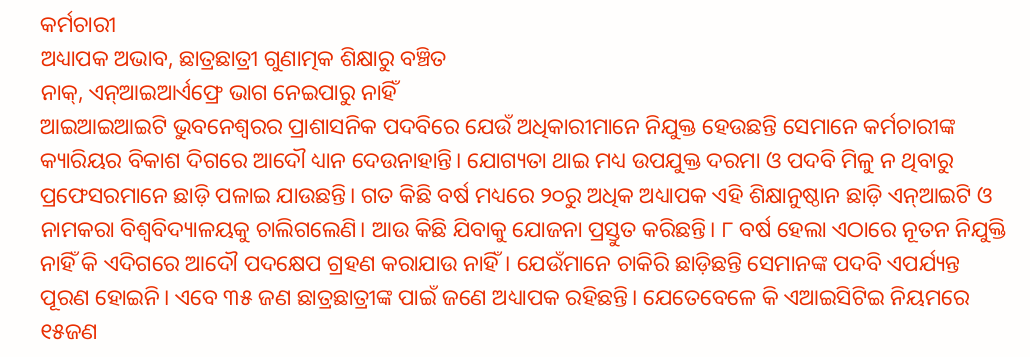କର୍ମଚାରୀ
ଅଧ୍ୟାପକ ଅଭାବ, ଛାତ୍ରଛାତ୍ରୀ ଗୁଣାତ୍ମକ ଶିକ୍ଷାରୁ ବଞ୍ଚିତ
ନାକ୍, ଏନ୍ଆଇଆର୍ଏଫ୍ରେ ଭାଗ ନେଇପାରୁ ନାହିଁ
ଆଇଆଇଆଇଟି ଭୁବନେଶ୍ବରର ପ୍ରାଶାସନିକ ପଦବିରେ ଯେଉଁ ଅଧିକାରୀମାନେ ନିଯୁକ୍ତ ହେଉଛନ୍ତି ସେମାନେ କର୍ମଚାରୀଙ୍କ କ୍ୟାରିୟର ବିକାଶ ଦିଗରେ ଆଦୌ ଧ୍ୟାନ ଦେଉନାହାନ୍ତି। ଯୋଗ୍ୟତା ଥାଇ ମଧ୍ୟ ଉପଯୁକ୍ତ ଦରମା ଓ ପଦବି ମିଳୁ ନ ଥିବାରୁ ପ୍ରଫେସରମାନେ ଛାଡ଼ି ପଳାଇ ଯାଉଛନ୍ତି। ଗତ କିଛି ବର୍ଷ ମଧ୍ୟରେ ୨୦ରୁ ଅଧିକ ଅଧ୍ୟାପକ ଏହି ଶିକ୍ଷାନୁଷ୍ଠାନ ଛାଡ଼ି ଏନ୍ଆଇଟି ଓ ନାମକରା ବିଶ୍ବବିଦ୍ୟାଳୟକୁ ଚାଲିଗଲେଣି। ଆଉ କିଛି ଯିବାକୁ ଯୋଜନା ପ୍ରସ୍ତୁତ କରିଛନ୍ତି। ୮ ବର୍ଷ ହେଲା ଏଠାରେ ନୂତନ ନିଯୁକ୍ତି ନାହିଁ କି ଏଦିଗରେ ଆଦୌ ପଦକ୍ଷେପ ଗ୍ରହଣ କରାଯାଉ ନାହିଁ। ଯେଉଁମାନେ ଚାକିରି ଛାଡ଼ିଛନ୍ତି ସେମାନଙ୍କ ପଦବି ଏପର୍ଯ୍ୟନ୍ତ ପୂରଣ ହୋଇନି। ଏବେ ୩୫ ଜଣ ଛାତ୍ରଛାତ୍ରୀଙ୍କ ପାଇଁ ଜଣେ ଅଧ୍ୟାପକ ରହିଛନ୍ତି। ଯେତେବେଳେ କି ଏଆଇସିଟିଇ ନିୟମରେ ୧୫ଜଣ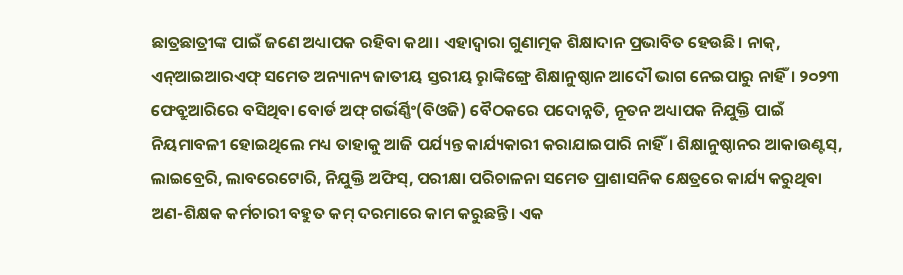ଛାତ୍ରଛାତ୍ରୀଙ୍କ ପାଇଁ ଜଣେ ଅଧ୍ୟାପକ ରହିବା କଥା। ଏହାଦ୍ବାରା ଗୁଣାତ୍ମକ ଶିକ୍ଷାଦାନ ପ୍ରଭାବିତ ହେଉଛି। ନାକ୍, ଏନ୍ଆଇଆରଏଫ୍ ସମେତ ଅନ୍ୟାନ୍ୟ ଜାତୀୟ ସ୍ତରୀୟ ରୢାଙ୍କିଙ୍ଗ୍ରେ ଶିକ୍ଷାନୁଷ୍ଠାନ ଆଦୌ ଭାଗ ନେଇପାରୁ ନାହିଁ। ୨୦୨୩ ଫେବ୍ରୁଆରିରେ ବସିଥିବା ବୋର୍ଡ ଅଫ୍ ଗର୍ଭର୍ଣ୍ଣିଂ(ବିଓଜି) ବୈଠକରେ ପଦୋନ୍ନତି, ନୂତନ ଅଧ୍ୟାପକ ନିଯୁକ୍ତି ପାଇଁ ନିୟମାବଳୀ ହୋଇଥିଲେ ମଧ୍ୟ ତାହାକୁ ଆଜି ପର୍ଯ୍ୟନ୍ତ କାର୍ଯ୍ୟକାରୀ କରାଯାଇପାରି ନାହିଁ। ଶିକ୍ଷାନୁଷ୍ଠାନର ଆକାଉଣ୍ଟସ୍, ଲାଇବ୍ରେରି, ଲାବରେଟୋରି, ନିଯୁକ୍ତି ଅଫିସ୍, ପରୀକ୍ଷା ପରିଚାଳନା ସମେତ ପ୍ରାଶାସନିକ କ୍ଷେତ୍ରରେ କାର୍ଯ୍ୟ କରୁଥିବା ଅଣ-ଶିକ୍ଷକ କର୍ମଚାରୀ ବହୁତ କମ୍ ଦରମାରେ କାମ କରୁଛନ୍ତି। ଏକ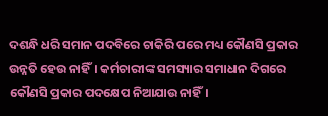ଦଶନ୍ଧି ଧରି ସମାନ ପଦବିରେ ଚାକିରି ପରେ ମଧ୍ୟ କୌଣସି ପ୍ରକାର ଉନ୍ନତି ହେଉ ନାହିଁ। କର୍ମଚାରୀଙ୍କ ସମସ୍ୟାର ସମାଧାନ ଦିଗରେ କୌଣସି ପ୍ରକାର ପଦକ୍ଷେପ ନିଆଯାଉ ନାହିଁ।